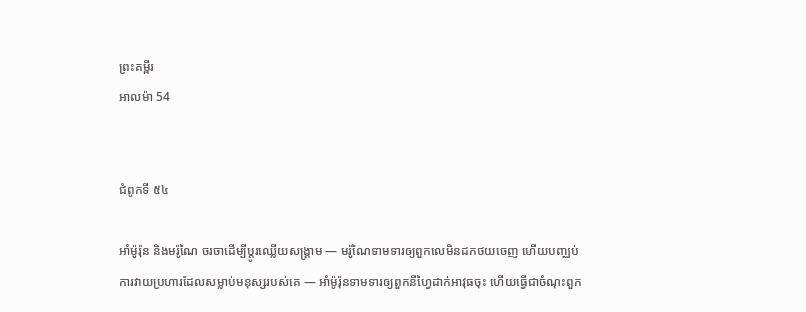ព្រះគម្ពីរ
អាលម៉ា 54


ជំពូកទី ៥៤

អាំម៉ូរ៉ុន និងមរ៉ូណៃ ចរចាដើម្បីប្ដូរឈ្លើយសង្គ្រាម — មរ៉ូណៃទាមទារឲ្យពួកលេមិនដកថយចេញ ហើយបញ្ឈប់ការវាយប្រហារដែលសម្លាប់មនុស្សរបស់គេ — អាំម៉ូរ៉ុនទាមទារឲ្យពួកនីហ្វៃដាក់អាវុធចុះ ហើយធ្វើជាចំណុះពួក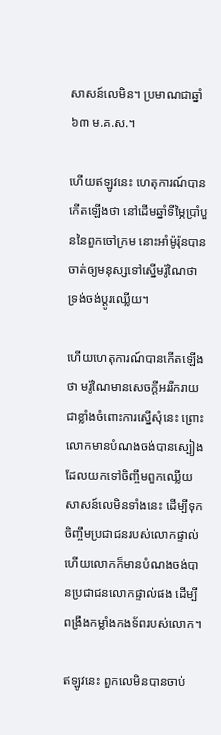សាសន៍លេមិន។ ប្រមាណជាឆ្នាំ ៦៣ ម.គ.ស.។

ហើយឥឡូវនេះ ហេតុការណ៍បានកើតឡើងថា នៅដើមឆ្នាំទីម្ភៃប្រាំបួននៃពួកចៅក្រម នោះអាំម៉ូរ៉ុនបានចាត់ឲ្យមនុស្សទៅស្នើមរ៉ូណៃថា ទ្រង់ចង់ប្ដូរឈ្លើយ។

ហើយហេតុការណ៍បានកើតឡើងថា មរ៉ូណៃមានសេចក្ដីអររីករាយជាខ្លាំងចំពោះការស្នើសុំនេះ ព្រោះលោកមានបំណងចង់បានស្បៀង ដែលយកទៅចិញ្ចឹមពួកឈ្លើយសាសន៍លេមិនទាំងនេះ ដើម្បីទុកចិញ្ចឹមប្រជាជនរបស់លោកផ្ទាល់ ហើយលោកក៏មានបំណងចង់បានប្រជាជនលោកផ្ទាល់ផង ដើម្បីពង្រឹងកម្លាំងកងទ័ពរបស់លោក។

ឥឡូវនេះ ពួកលេមិនបានចាប់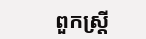ពួកស្ត្រី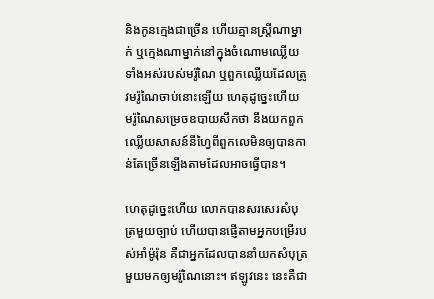និងកូនក្មេងជាច្រើន ហើយគ្មានស្ត្រីណាម្នាក់ ឬក្មេងណាម្នាក់នៅក្នុងចំណោមឈ្លើយទាំងអស់របស់មរ៉ូណៃ ឬពួកឈ្លើយដែលត្រូវមរ៉ូណៃចាប់នោះឡើយ ហេតុដូច្នេះហើយ មរ៉ូណៃសម្រេចឧបាយសឹកថា នឹងយកពួកឈ្លើយសាសន៍នីហ្វៃពីពួកលេមិនឲ្យបានកាន់តែច្រើនឡើងតាមដែលអាចធ្វើបាន។

ហេតុដូច្នេះហើយ លោកបានសរសេរសំបុត្រមួយច្បាប់ ហើយបានផ្ញើតាមអ្នកបម្រើរបស់អាំម៉ូរ៉ុន គឺជាអ្នកដែលបាននាំយកសំបុត្រមួយមកឲ្យមរ៉ូណៃនោះ។ ឥឡូវនេះ នេះគឺជា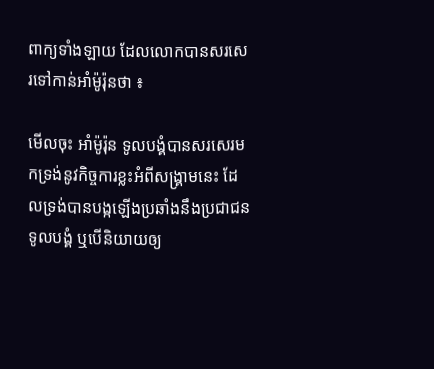ពាក្យទាំងឡាយ ដែលលោកបានសរសេរទៅកាន់អាំម៉ូរ៉ុនថា ៖

មើលចុះ អាំម៉ូរ៉ុន ទូលបង្គំបានសរសេរមកទ្រង់នូវកិច្ចការខ្លះអំពីសង្គ្រាមនេះ ដែលទ្រង់បានបង្កឡើងប្រឆាំងនឹងប្រជាជនទូលបង្គំ ឬបើនិយាយឲ្យ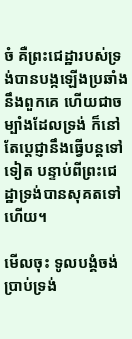ចំ គឺព្រះជេដ្ឋារបស់ទ្រង់បានបង្កឡើងប្រឆាំងនឹងពួកគេ ហើយជាចម្បាំងដែលទ្រង់ ក៏នៅតែប្ដេជ្ញានឹងធ្វើបន្តទៅទៀត បន្ទាប់ពីព្រះជេដ្ឋាទ្រង់បានសុគតទៅហើយ។

មើលចុះ ទូលបង្គំចង់ប្រាប់ទ្រង់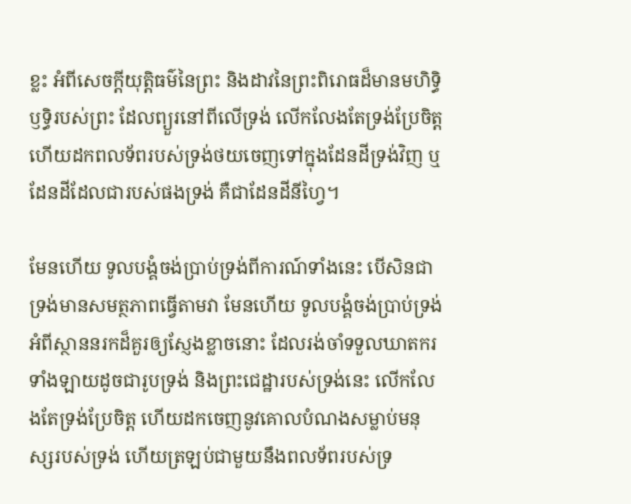ខ្លះ អំពីសេចក្ដីយុត្តិធម៌នៃព្រះ និងដាវនៃព្រះពិរោធដ៏មានមហិទ្ធិឫទ្ធិរបស់ព្រះ ដែលព្យួរនៅពីលើទ្រង់ លើកលែងតែទ្រង់ប្រែចិត្ត ហើយដកពលទ័ពរបស់ទ្រង់ថយចេញទៅក្នុងដែនដីទ្រង់វិញ ឬដែនដីដែលជារបស់ផងទ្រង់ គឺជាដែនដីនីហ្វៃ។

មែនហើយ ទូលបង្គំចង់ប្រាប់ទ្រង់ពីការណ៍ទាំងនេះ បើសិនជាទ្រង់មានសមត្ថភាពធ្វើតាមវា មែនហើយ ទូលបង្គំចង់ប្រាប់ទ្រង់អំពីស្ថាននរកដ៏គួរឲ្យស្ញែងខ្លាចនោះ ដែលរង់ចាំទទួលឃាតករទាំងឡាយដូចជារូបទ្រង់ និងព្រះជេដ្ឋារបស់ទ្រង់នេះ លើកលែងតែទ្រង់ប្រែចិត្ត ហើយដកចេញនូវគោលបំណងសម្លាប់មនុស្សរបស់ទ្រង់ ហើយត្រឡប់ជាមួយនឹងពលទ័ពរបស់ទ្រ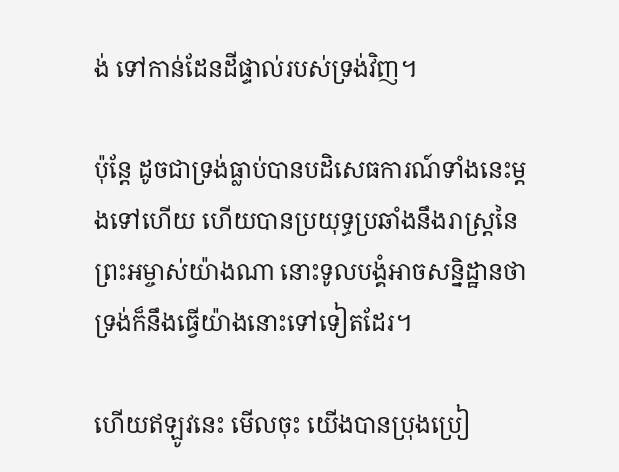ង់ ទៅកាន់ដែនដីផ្ទាល់របស់ទ្រង់វិញ។

ប៉ុន្តែ ដូចជាទ្រង់ធ្លាប់បានបដិសេធការណ៍ទាំងនេះម្ដងទៅហើយ ហើយបានប្រយុទ្ធប្រឆាំងនឹងរាស្ត្រនៃព្រះអម្ចាស់យ៉ាងណា នោះទូលបង្គំអាចសន្និដ្ឋានថា ទ្រង់ក៏នឹងធ្វើយ៉ាងនោះទៅទៀតដែរ។

ហើយឥឡូវនេះ មើលចុះ យើងបានប្រុងប្រៀ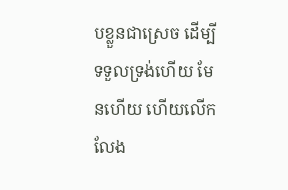បខ្លួនជាស្រេច ដើម្បីទទួលទ្រង់ហើយ មែនហើយ ហើយលើកលែង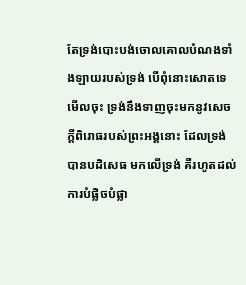តែទ្រង់បោះបង់ចោលគោលបំណងទាំងឡាយរបស់ទ្រង់ បើពុំនោះសោតទេ មើលចុះ ទ្រង់នឹងទាញចុះមកនូវសេចក្ដីពិរោធរបស់ព្រះអង្គនោះ ដែលទ្រង់បានបដិសេធ មកលើទ្រង់ គឺរហូតដល់ការបំផ្លិចបំផ្លា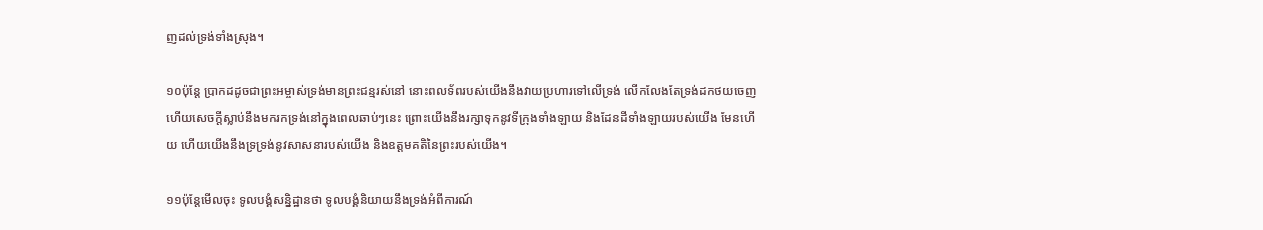ញដល់ទ្រង់ទាំងស្រុង។

១០ប៉ុន្តែ ប្រាកដដូចជាព្រះអម្ចាស់ទ្រង់មានព្រះជន្មរស់នៅ នោះពលទ័ពរបស់យើងនឹងវាយប្រហារទៅលើទ្រង់ លើកលែងតែទ្រង់ដកថយចេញ ហើយសេចក្ដីស្លាប់នឹងមករកទ្រង់នៅក្នុងពេលឆាប់ៗនេះ ព្រោះយើងនឹងរក្សាទុកនូវទីក្រុងទាំងឡាយ និងដែនដីទាំងឡាយរបស់យើង មែនហើយ ហើយយើងនឹងទ្រទ្រង់នូវសាសនារបស់យើង និងឧត្ដមគតិនៃព្រះរបស់យើង។

១១ប៉ុន្តែមើលចុះ ទូលបង្គំសន្និដ្ឋានថា ទូលបង្គំនិយាយនឹងទ្រង់អំពីការណ៍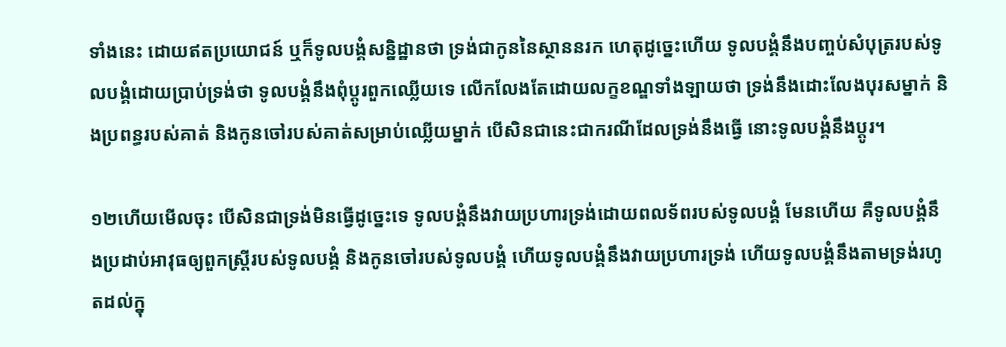ទាំងនេះ ដោយឥតប្រយោជន៍ ឬក៏ទូលបង្គំសន្និដ្ឋានថា ទ្រង់ជាកូននៃស្ថាននរក ហេតុដូច្នេះហើយ ទូលបង្គំនឹងបញ្ចប់សំបុត្ររបស់ទូលបង្គំដោយប្រាប់ទ្រង់ថា ទូលបង្គំនឹងពុំប្ដូរពួកឈ្លើយទេ លើកលែងតែដោយលក្ខខណ្ឌទាំងឡាយថា ទ្រង់នឹងដោះលែងបុរសម្នាក់ និងប្រពន្ធរបស់គាត់ និងកូនចៅរបស់គាត់សម្រាប់ឈ្លើយម្នាក់ បើសិនជានេះជាករណីដែលទ្រង់នឹងធ្វើ នោះទូលបង្គំនឹងប្ដូរ។

១២ហើយមើលចុះ បើសិនជាទ្រង់មិនធ្វើដូច្នេះទេ ទូលបង្គំនឹងវាយប្រហារទ្រង់ដោយពលទ័ពរបស់ទូលបង្គំ មែនហើយ គឺទូលបង្គំនឹងប្រដាប់អាវុធឲ្យពួកស្ត្រីរបស់ទូលបង្គំ និងកូនចៅរបស់ទូលបង្គំ ហើយទូលបង្គំនឹងវាយប្រហារទ្រង់ ហើយទូលបង្គំនឹងតាមទ្រង់រហូតដល់ក្នុ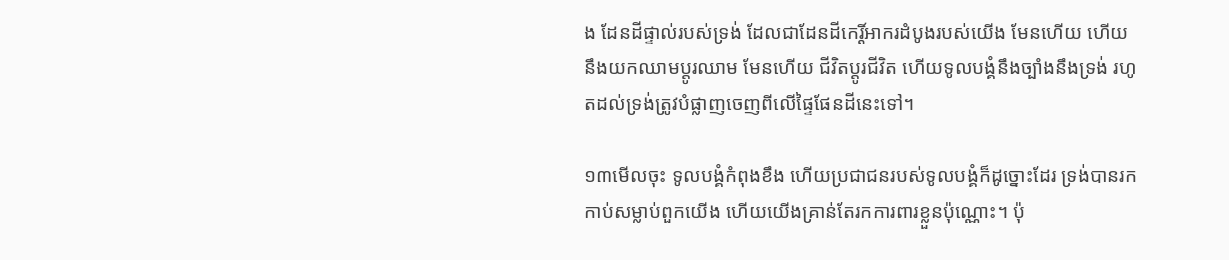ង ដែនដីផ្ទាល់របស់ទ្រង់ ដែលជាដែនដីកេរ្តិ៍អាករដំបូងរបស់យើង មែនហើយ ហើយនឹងយកឈាមប្ដូរឈាម មែនហើយ ជីវិតប្ដូរជីវិត ហើយទូលបង្គំនឹងច្បាំងនឹងទ្រង់ រហូតដល់ទ្រង់ត្រូវបំផ្លាញចេញពីលើផ្ទៃផែនដីនេះទៅ។

១៣មើលចុះ ទូលបង្គំកំពុងខឹង ហើយប្រជាជនរបស់ទូលបង្គំក៏ដូច្នោះដែរ ទ្រង់បានរកកាប់សម្លាប់ពួកយើង ហើយយើងគ្រាន់តែរកការពារខ្លួនប៉ុណ្ណោះ។ ប៉ុ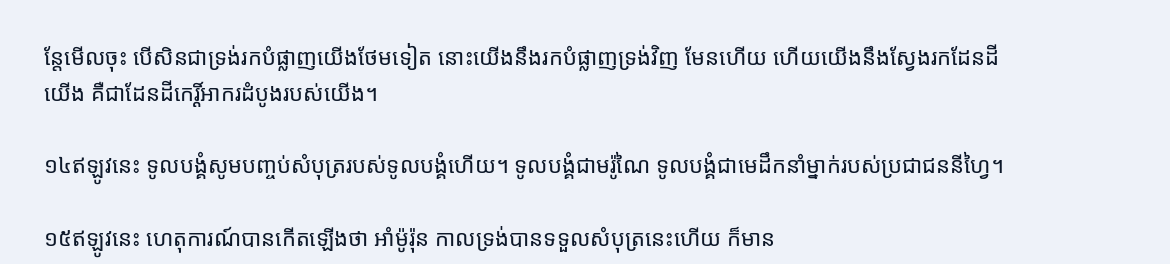ន្តែមើលចុះ បើសិនជាទ្រង់រកបំផ្លាញយើងថែមទៀត នោះយើងនឹងរកបំផ្លាញទ្រង់វិញ មែនហើយ ហើយយើងនឹងស្វែងរកដែនដីយើង គឺជាដែនដីកេរ្តិ៍អាករដំបូងរបស់យើង។

១៤ឥឡូវនេះ ទូលបង្គំសូមបញ្ចប់សំបុត្ររបស់ទូលបង្គំហើយ។ ទូលបង្គំជាមរ៉ូណៃ ទូលបង្គំជាមេដឹកនាំម្នាក់របស់ប្រជាជននីហ្វៃ។

១៥ឥឡូវនេះ ហេតុការណ៍បានកើតឡើងថា អាំម៉ូរ៉ុន កាលទ្រង់បានទទួលសំបុត្រនេះហើយ ក៏មាន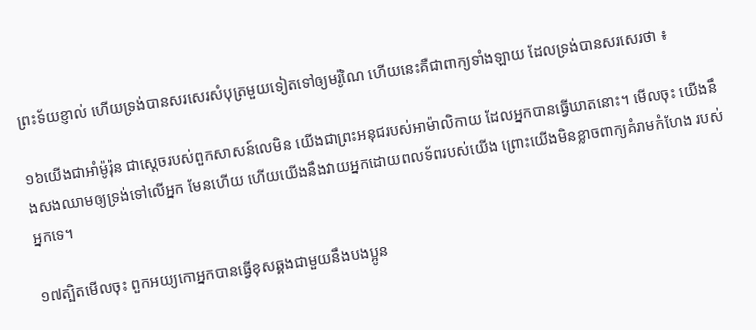ព្រះទ័យខ្ញាល់ ហើយទ្រង់បានសរសេរសំបុត្រមួយទៀតទៅឲ្យមរ៉ូណៃ ហើយនេះគឺជាពាក្យទាំងឡាយ ដែលទ្រង់បានសរសេរថា ៖

១៦យើងជាអាំម៉ូរ៉ុន ជាស្ដេចរបស់ពួកសាសន៍លេមិន យើងជាព្រះអនុជរបស់អាម៉ាលិកាយ ដែលអ្នកបានធ្វើឃាតនោះ។ មើលចុះ យើងនឹងសងឈាមឲ្យទ្រង់ទៅលើអ្នក មែនហើយ ហើយយើងនឹងវាយអ្នកដោយពលទ័ពរបស់យើង ព្រោះយើងមិនខ្លាចពាក្យគំរាមកំហែង របស់អ្នកទេ។

១៧ត្បិតមើលចុះ ពួកអយ្យកោអ្នកបានធ្វើខុសឆ្គងជាមួយនឹងបងប្អូន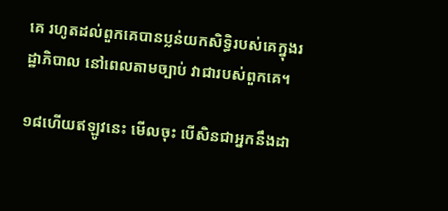គេ រហូតដល់ពួកគេបានប្លន់យកសិទ្ធិរបស់គេក្នុងរដ្ឋាភិបាល នៅពេលតាមច្បាប់ វាជារបស់ពួកគេ។

១៨ហើយឥឡូវនេះ មើលចុះ បើសិនជាអ្នកនឹងដា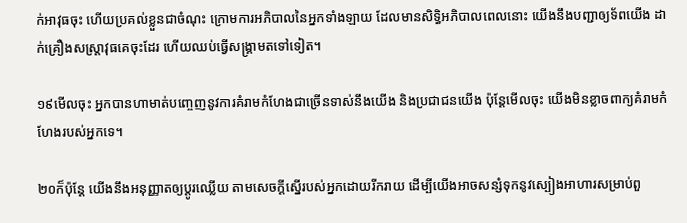ក់អាវុធចុះ ហើយប្រគល់ខ្លួនជាចំណុះ ក្រោមការអភិបាលនៃអ្នកទាំងឡាយ ដែលមានសិទ្ធិអភិបាលពេលនោះ យើងនឹងបញ្ជាឲ្យទ័ពយើង ដាក់គ្រឿងសស្ត្រាវុធគេចុះដែរ ហើយឈប់ធ្វើសង្គ្រាមតទៅទៀត។

១៩មើលចុះ អ្នកបានហាមាត់បញ្ចេញនូវការគំរាមកំហែងជាច្រើនទាស់នឹងយើង និងប្រជាជនយើង ប៉ុន្តែមើលចុះ យើងមិនខ្លាចពាក្យគំរាមកំហែងរបស់អ្នកទេ។

២០ក៏ប៉ុន្តែ យើងនឹងអនុញ្ញាតឲ្យប្ដូរឈ្លើយ តាមសេចក្ដីស្នើរបស់អ្នកដោយរីករាយ ដើម្បីយើងអាចសន្សំទុកនូវស្បៀងអាហារសម្រាប់ពួ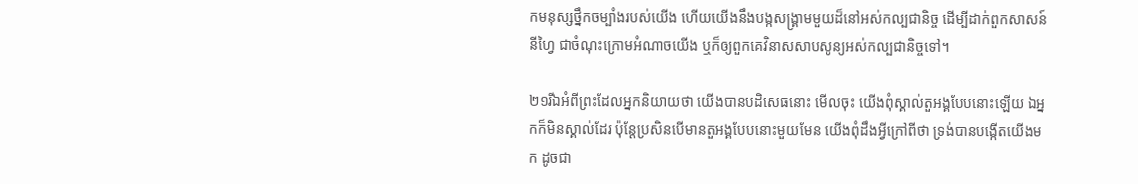កមនុស្សថ្នឹកចម្បាំងរបស់យើង ហើយយើងនឹងបង្កសង្គ្រាមមួយដ៏នៅអស់កល្បជានិច្ច ដើម្បីដាក់ពួកសាសន៍នីហ្វៃ ជាចំណុះក្រោមអំណាចយើង ឬក៏ឲ្យពួកគេវិនាសសាបសូន្យអស់កល្បជានិច្ចទៅ។

២១រីឯអំពីព្រះដែលអ្នកនិយាយថា យើងបានបដិសេធនោះ មើលចុះ យើងពុំស្គាល់តួអង្គបែបនោះឡើយ ឯអ្នកក៏មិនស្គាល់ដែរ ប៉ុន្តែប្រសិនបើមានតួអង្គបែបនោះមួយមែន យើងពុំដឹងអ្វីក្រៅពីថា ទ្រង់បានបង្កើតយើងមក ដូចជា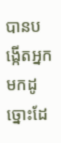បានបង្កើតអ្នកមកដូច្នោះដែ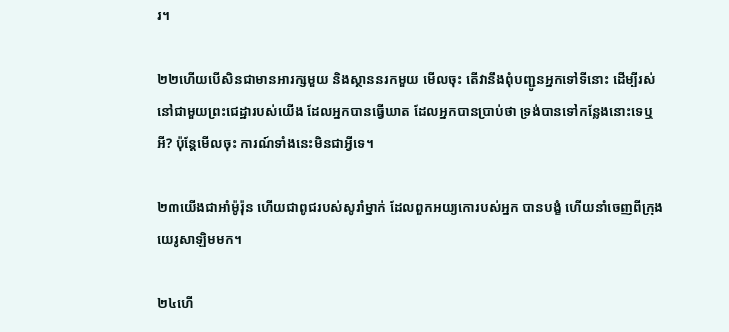រ។

២២ហើយបើសិនជាមានអារក្សមួយ និងស្ថាននរកមួយ មើលចុះ តើវានឹងពុំបញ្ជូនអ្នកទៅទីនោះ ដើម្បីរស់នៅជាមួយព្រះជេដ្ឋារបស់យើង ដែលអ្នកបានធ្វើឃាត ដែលអ្នកបានប្រាប់ថា ទ្រង់បានទៅកន្លែងនោះទេឬអី? ប៉ុន្តែមើលចុះ ការណ៍ទាំងនេះមិនជាអ្វីទេ។

២៣យើងជាអាំម៉ូរ៉ុន ហើយជាពូជរបស់សូរាំម្នាក់ ដែលពួកអយ្យកោរបស់អ្នក បានបង្ខំ ហើយនាំចេញពីក្រុងយេរូសាឡិមមក។

២៤ហើ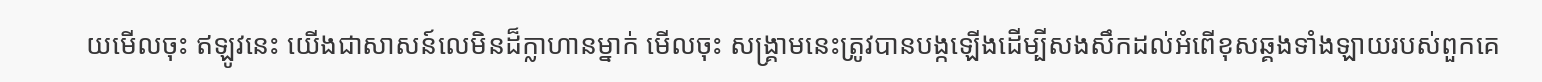យមើលចុះ ឥឡូវនេះ យើងជាសាសន៍លេមិនដ៏ក្លាហានម្នាក់ មើលចុះ សង្គ្រាមនេះត្រូវបានបង្កឡើងដើម្បីសងសឹកដល់អំពើខុសឆ្គងទាំងឡាយរបស់ពួកគេ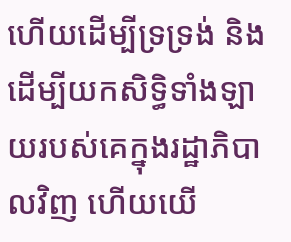ហើយដើម្បីទ្រទ្រង់ និងដើម្បីយកសិទ្ធិទាំងឡាយរបស់គេក្នុងរដ្ឋាភិបាលវិញ ហើយយើ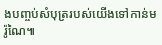ងបញ្ចប់សំបុត្ររបស់យើងទៅកាន់មរ៉ូណៃ៕